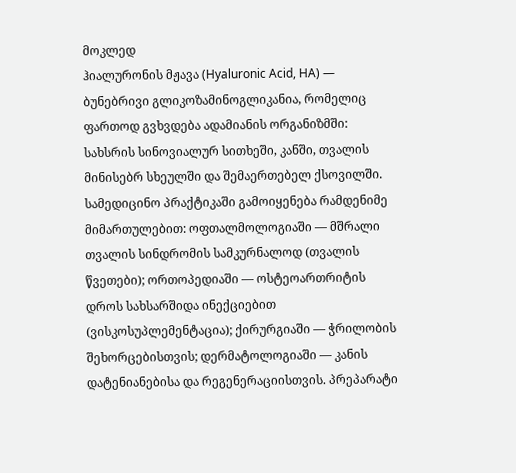მოკლედ
ჰიალურონის მჟავა (Hyaluronic Acid, HA) — ბუნებრივი გლიკოზამინოგლიკანია, რომელიც ფართოდ გვხვდება ადამიანის ორგანიზმში: სახსრის სინოვიალურ სითხეში, კანში, თვალის მინისებრ სხეულში და შემაერთებელ ქსოვილში. სამედიცინო პრაქტიკაში გამოიყენება რამდენიმე მიმართულებით: ოფთალმოლოგიაში — მშრალი თვალის სინდრომის სამკურნალოდ (თვალის წვეთები); ორთოპედიაში — ოსტეოართრიტის დროს სახსარშიდა ინექციებით (ვისკოსუპლემენტაცია); ქირურგიაში — ჭრილობის შეხორცებისთვის; დერმატოლოგიაში — კანის დატენიანებისა და რეგენერაციისთვის. პრეპარატი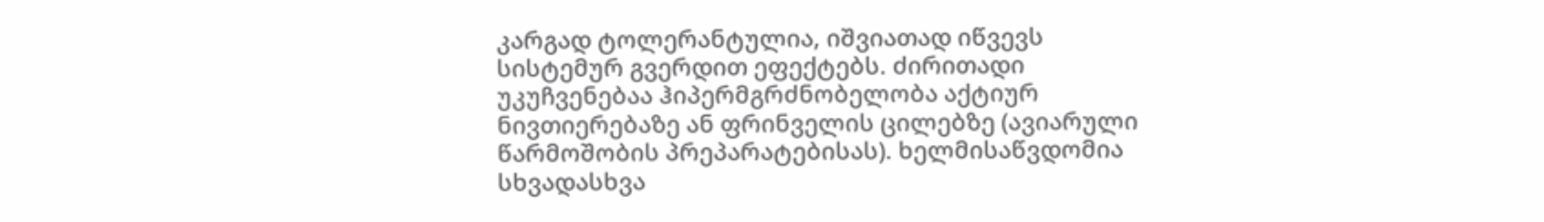კარგად ტოლერანტულია, იშვიათად იწვევს სისტემურ გვერდით ეფექტებს. ძირითადი უკუჩვენებაა ჰიპერმგრძნობელობა აქტიურ ნივთიერებაზე ან ფრინველის ცილებზე (ავიარული წარმოშობის პრეპარატებისას). ხელმისაწვდომია სხვადასხვა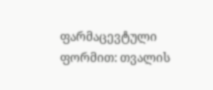ფარმაცევტული ფორმით: თვალის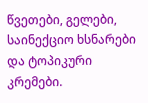წვეთები, გელები, საინექციო ხსნარები და ტოპიკური კრემები.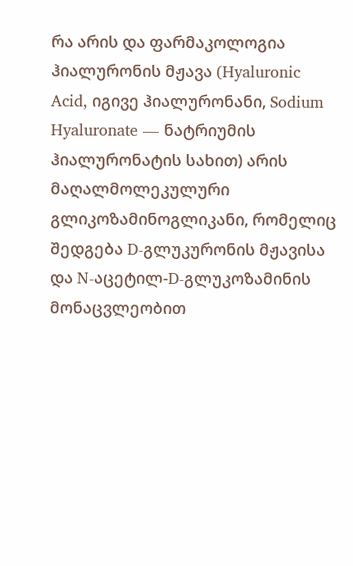რა არის და ფარმაკოლოგია
ჰიალურონის მჟავა (Hyaluronic Acid, იგივე ჰიალურონანი, Sodium Hyaluronate — ნატრიუმის ჰიალურონატის სახით) არის მაღალმოლეკულური გლიკოზამინოგლიკანი, რომელიც შედგება D-გლუკურონის მჟავისა და N-აცეტილ-D-გლუკოზამინის მონაცვლეობით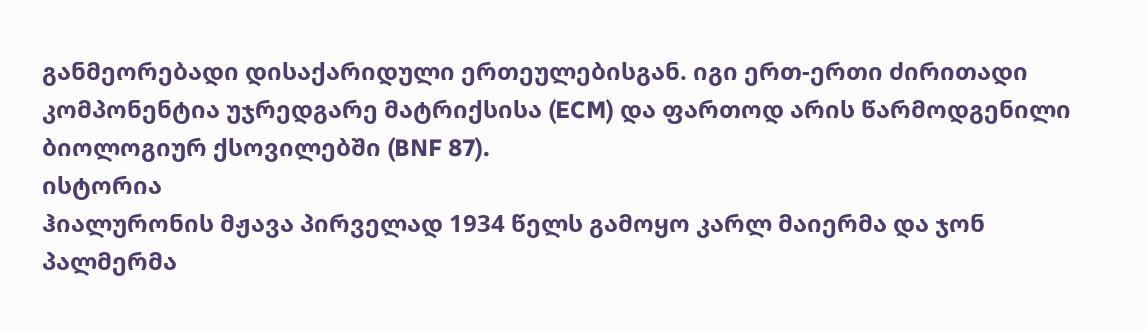განმეორებადი დისაქარიდული ერთეულებისგან. იგი ერთ-ერთი ძირითადი კომპონენტია უჯრედგარე მატრიქსისა (ECM) და ფართოდ არის წარმოდგენილი ბიოლოგიურ ქსოვილებში (BNF 87).
ისტორია
ჰიალურონის მჟავა პირველად 1934 წელს გამოყო კარლ მაიერმა და ჯონ პალმერმა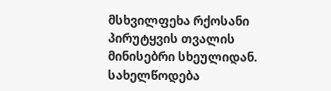მსხვილფეხა რქოსანი პირუტყვის თვალის მინისებრი სხეულიდან. სახელწოდება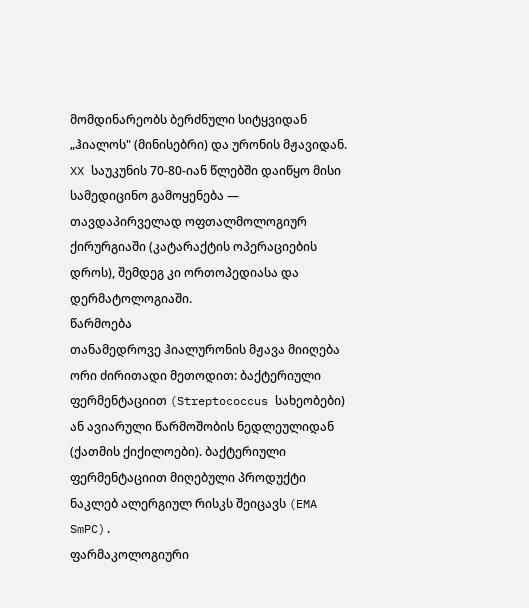მომდინარეობს ბერძნული სიტყვიდან „ჰიალოს" (მინისებრი) და ურონის მჟავიდან. XX საუკუნის 70-80-იან წლებში დაიწყო მისი სამედიცინო გამოყენება — თავდაპირველად ოფთალმოლოგიურ ქირურგიაში (კატარაქტის ოპერაციების დროს), შემდეგ კი ორთოპედიასა და დერმატოლოგიაში.
წარმოება
თანამედროვე ჰიალურონის მჟავა მიიღება ორი ძირითადი მეთოდით: ბაქტერიული ფერმენტაციით (Streptococcus სახეობები) ან ავიარული წარმოშობის ნედლეულიდან (ქათმის ქიქილოები). ბაქტერიული ფერმენტაციით მიღებული პროდუქტი ნაკლებ ალერგიულ რისკს შეიცავს (EMA SmPC).
ფარმაკოლოგიური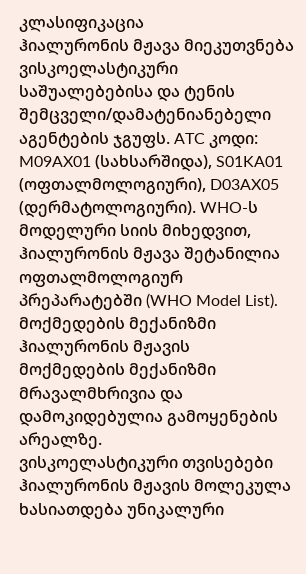კლასიფიკაცია
ჰიალურონის მჟავა მიეკუთვნება ვისკოელასტიკური საშუალებებისა და ტენის შემცველი/დამატენიანებელი აგენტების ჯგუფს. ATC კოდი: M09AX01 (სახსარშიდა), S01KA01 (ოფთალმოლოგიური), D03AX05 (დერმატოლოგიური). WHO-ს მოდელური სიის მიხედვით, ჰიალურონის მჟავა შეტანილია ოფთალმოლოგიურ პრეპარატებში (WHO Model List).
მოქმედების მექანიზმი
ჰიალურონის მჟავის მოქმედების მექანიზმი მრავალმხრივია და დამოკიდებულია გამოყენების არეალზე.
ვისკოელასტიკური თვისებები
ჰიალურონის მჟავის მოლეკულა ხასიათდება უნიკალური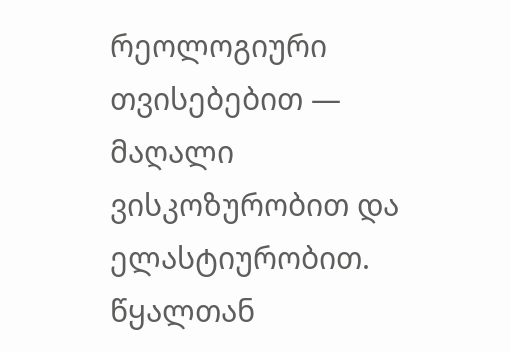რეოლოგიური თვისებებით — მაღალი ვისკოზურობით და ელასტიურობით. წყალთან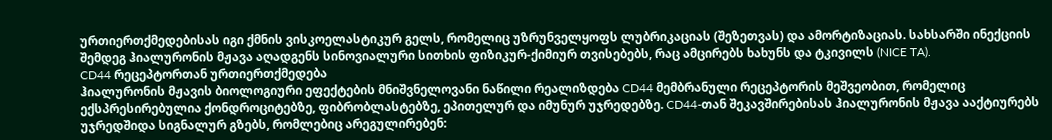ურთიერთქმედებისას იგი ქმნის ვისკოელასტიკურ გელს, რომელიც უზრუნველყოფს ლუბრიკაციას (შეზეთვას) და ამორტიზაციას. სახსარში ინექციის შემდეგ ჰიალურონის მჟავა აღადგენს სინოვიალური სითხის ფიზიკურ-ქიმიურ თვისებებს, რაც ამცირებს ხახუნს და ტკივილს (NICE TA).
CD44 რეცეპტორთან ურთიერთქმედება
ჰიალურონის მჟავის ბიოლოგიური ეფექტების მნიშვნელოვანი ნაწილი რეალიზდება CD44 მემბრანული რეცეპტორის მეშვეობით, რომელიც ექსპრესირებულია ქონდროციტებზე, ფიბრობლასტებზე, ეპითელურ და იმუნურ უჯრედებზე. CD44-თან შეკავშირებისას ჰიალურონის მჟავა ააქტიურებს უჯრედშიდა სიგნალურ გზებს, რომლებიც არეგულირებენ: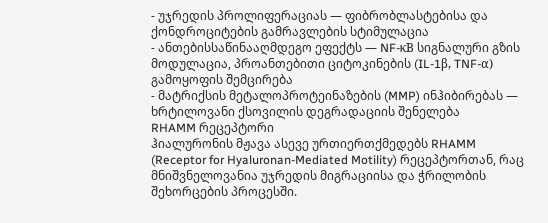- უჯრედის პროლიფერაციას — ფიბრობლასტებისა და ქონდროციტების გამრავლების სტიმულაცია
- ანთებისსაწინააღმდეგო ეფექტს — NF-κB სიგნალური გზის მოდულაცია, პროანთებითი ციტოკინების (IL-1β, TNF-α) გამოყოფის შემცირება
- მატრიქსის მეტალოპროტეინაზების (MMP) ინჰიბირებას — ხრტილოვანი ქსოვილის დეგრადაციის შენელება
RHAMM რეცეპტორი
ჰიალურონის მჟავა ასევე ურთიერთქმედებს RHAMM (Receptor for Hyaluronan-Mediated Motility) რეცეპტორთან, რაც მნიშვნელოვანია უჯრედის მიგრაციისა და ჭრილობის შეხორცების პროცესში.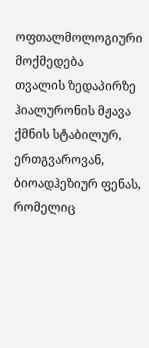ოფთალმოლოგიური მოქმედება
თვალის ზედაპირზე ჰიალურონის მჟავა ქმნის სტაბილურ, ერთგვაროვან, ბიოადჰეზიურ ფენას, რომელიც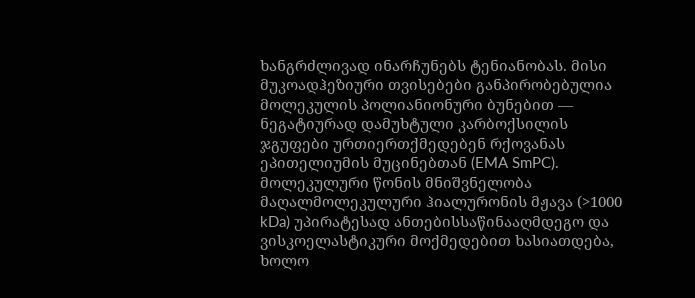ხანგრძლივად ინარჩუნებს ტენიანობას. მისი მუკოადჰეზიური თვისებები განპირობებულია მოლეკულის პოლიანიონური ბუნებით — ნეგატიურად დამუხტული კარბოქსილის ჯგუფები ურთიერთქმედებენ რქოვანას ეპითელიუმის მუცინებთან (EMA SmPC).
მოლეკულური წონის მნიშვნელობა
მაღალმოლეკულური ჰიალურონის მჟავა (>1000 kDa) უპირატესად ანთებისსაწინააღმდეგო და ვისკოელასტიკური მოქმედებით ხასიათდება, ხოლო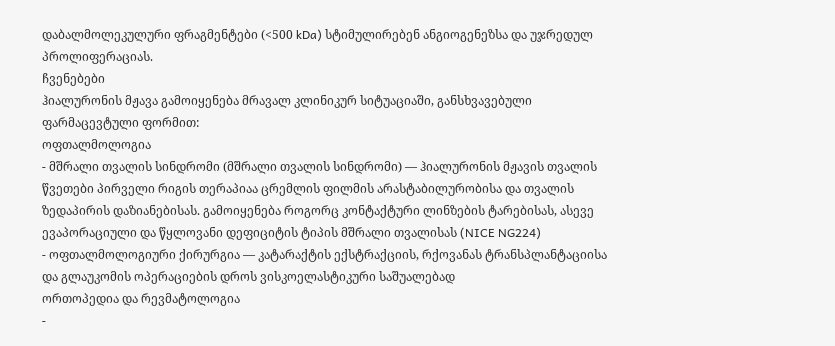დაბალმოლეკულური ფრაგმენტები (<500 kDa) სტიმულირებენ ანგიოგენეზსა და უჯრედულ პროლიფერაციას.
ჩვენებები
ჰიალურონის მჟავა გამოიყენება მრავალ კლინიკურ სიტუაციაში, განსხვავებული ფარმაცევტული ფორმით:
ოფთალმოლოგია
- მშრალი თვალის სინდრომი (მშრალი თვალის სინდრომი) — ჰიალურონის მჟავის თვალის წვეთები პირველი რიგის თერაპიაა ცრემლის ფილმის არასტაბილურობისა და თვალის ზედაპირის დაზიანებისას. გამოიყენება როგორც კონტაქტური ლინზების ტარებისას, ასევე ევაპორაციული და წყლოვანი დეფიციტის ტიპის მშრალი თვალისას (NICE NG224)
- ოფთალმოლოგიური ქირურგია — კატარაქტის ექსტრაქციის, რქოვანას ტრანსპლანტაციისა და გლაუკომის ოპერაციების დროს ვისკოელასტიკური საშუალებად
ორთოპედია და რევმატოლოგია
-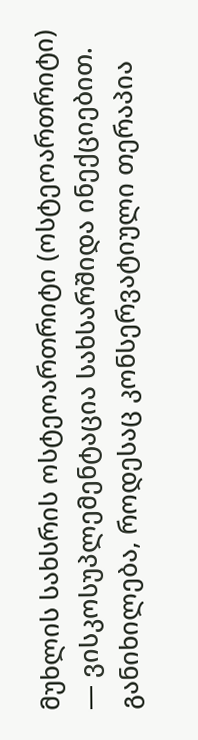მუხლის სახსრის ოსტეოართრიტი (ოსტეოართრიტი) — ვისკოსუპლემენტაცია სახსარშიდა ინექციებით. განიხილება, როდესაც კონსერვატიული თერაპია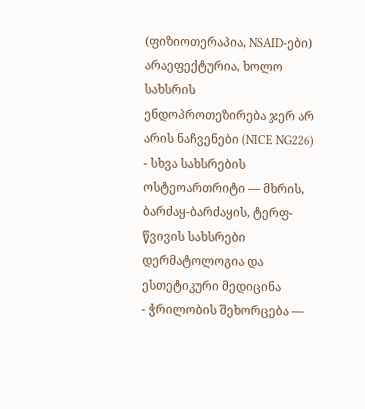(ფიზიოთერაპია, NSAID-ები) არაეფექტურია, ხოლო სახსრის ენდოპროთეზირება ჯერ არ არის ნაჩვენები (NICE NG226)
- სხვა სახსრების ოსტეოართრიტი — მხრის, ბარძაყ-ბარძაყის, ტერფ-წვივის სახსრები
დერმატოლოგია და ესთეტიკური მედიცინა
- ჭრილობის შეხორცება —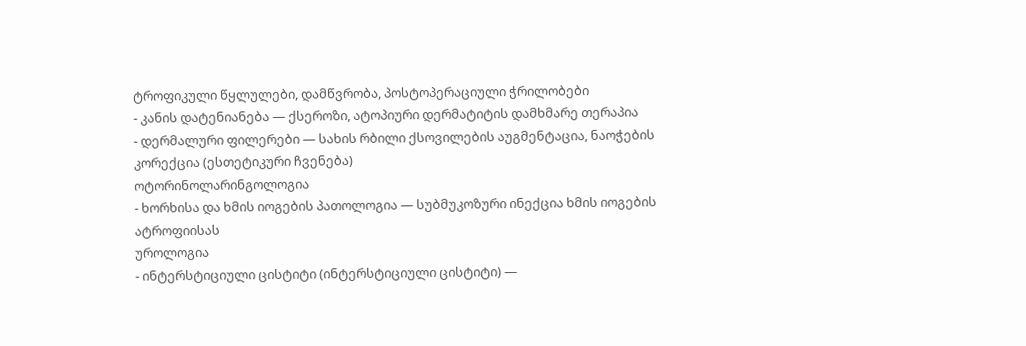ტროფიკული წყლულები, დამწვრობა, პოსტოპერაციული ჭრილობები
- კანის დატენიანება — ქსეროზი, ატოპიური დერმატიტის დამხმარე თერაპია
- დერმალური ფილერები — სახის რბილი ქსოვილების აუგმენტაცია, ნაოჭების კორექცია (ესთეტიკური ჩვენება)
ოტორინოლარინგოლოგია
- ხორხისა და ხმის იოგების პათოლოგია — სუბმუკოზური ინექცია ხმის იოგების ატროფიისას
უროლოგია
- ინტერსტიციული ცისტიტი (ინტერსტიციული ცისტიტი) —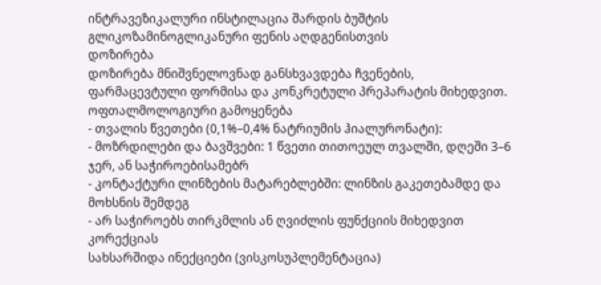ინტრავეზიკალური ინსტილაცია შარდის ბუშტის გლიკოზამინოგლიკანური ფენის აღდგენისთვის
დოზირება
დოზირება მნიშვნელოვნად განსხვავდება ჩვენების, ფარმაცევტული ფორმისა და კონკრეტული პრეპარატის მიხედვით.
ოფთალმოლოგიური გამოყენება
- თვალის წვეთები (0,1%–0,4% ნატრიუმის ჰიალურონატი):
- მოზრდილები და ბავშვები: 1 წვეთი თითოეულ თვალში, დღეში 3–6 ჯერ, ან საჭიროებისამებრ
- კონტაქტური ლინზების მატარებლებში: ლინზის გაკეთებამდე და მოხსნის შემდეგ
- არ საჭიროებს თირკმლის ან ღვიძლის ფუნქციის მიხედვით კორექციას
სახსარშიდა ინექციები (ვისკოსუპლემენტაცია)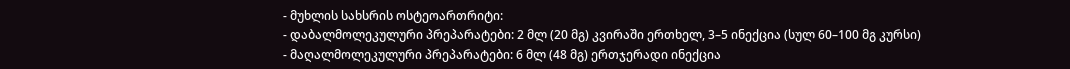- მუხლის სახსრის ოსტეოართრიტი:
- დაბალმოლეკულური პრეპარატები: 2 მლ (20 მგ) კვირაში ერთხელ, 3–5 ინექცია (სულ 60–100 მგ კურსი)
- მაღალმოლეკულური პრეპარატები: 6 მლ (48 მგ) ერთჯერადი ინექცია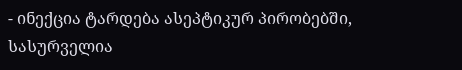- ინექცია ტარდება ასეპტიკურ პირობებში, სასურველია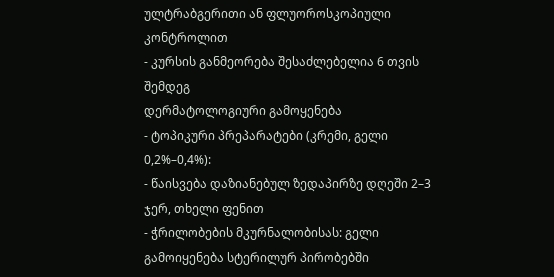ულტრაბგერითი ან ფლუოროსკოპიული კონტროლით
- კურსის განმეორება შესაძლებელია 6 თვის შემდეგ
დერმატოლოგიური გამოყენება
- ტოპიკური პრეპარატები (კრემი, გელი 0,2%–0,4%):
- წაისვება დაზიანებულ ზედაპირზე დღეში 2–3 ჯერ, თხელი ფენით
- ჭრილობების მკურნალობისას: გელი გამოიყენება სტერილურ პირობებში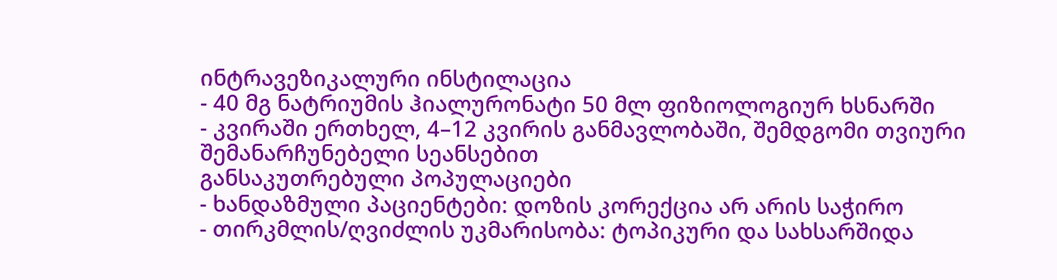ინტრავეზიკალური ინსტილაცია
- 40 მგ ნატრიუმის ჰიალურონატი 50 მლ ფიზიოლოგიურ ხსნარში
- კვირაში ერთხელ, 4–12 კვირის განმავლობაში, შემდგომი თვიური შემანარჩუნებელი სეანსებით
განსაკუთრებული პოპულაციები
- ხანდაზმული პაციენტები: დოზის კორექცია არ არის საჭირო
- თირკმლის/ღვიძლის უკმარისობა: ტოპიკური და სახსარშიდა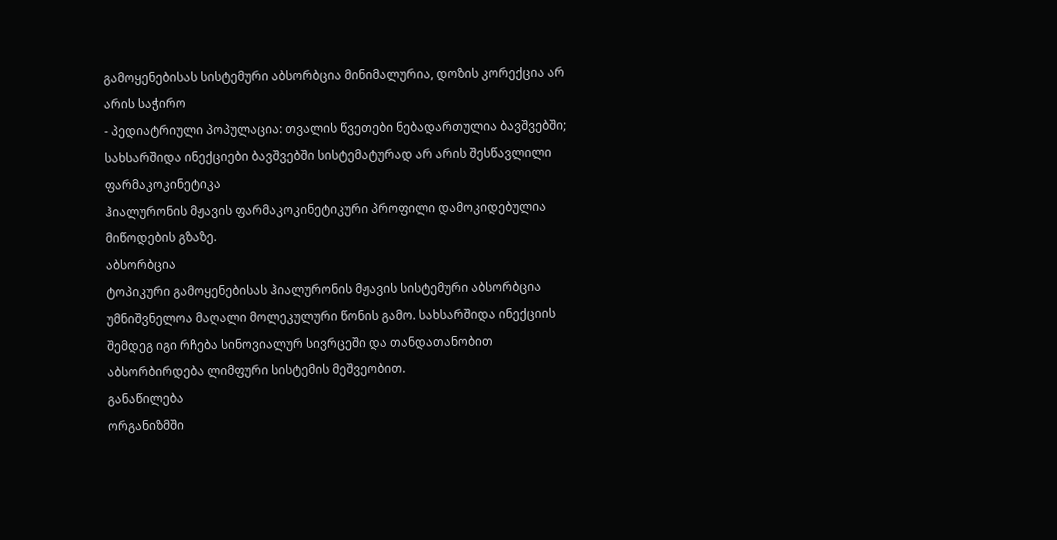გამოყენებისას სისტემური აბსორბცია მინიმალურია, დოზის კორექცია არ არის საჭირო
- პედიატრიული პოპულაცია: თვალის წვეთები ნებადართულია ბავშვებში; სახსარშიდა ინექციები ბავშვებში სისტემატურად არ არის შესწავლილი
ფარმაკოკინეტიკა
ჰიალურონის მჟავის ფარმაკოკინეტიკური პროფილი დამოკიდებულია მიწოდების გზაზე.
აბსორბცია
ტოპიკური გამოყენებისას ჰიალურონის მჟავის სისტემური აბსორბცია უმნიშვნელოა მაღალი მოლეკულური წონის გამო. სახსარშიდა ინექციის შემდეგ იგი რჩება სინოვიალურ სივრცეში და თანდათანობით აბსორბირდება ლიმფური სისტემის მეშვეობით.
განაწილება
ორგანიზმში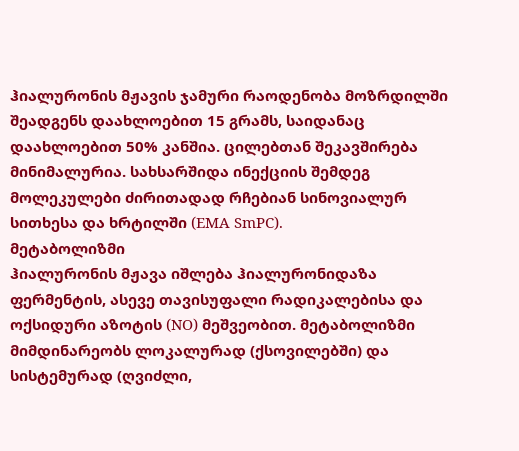ჰიალურონის მჟავის ჯამური რაოდენობა მოზრდილში შეადგენს დაახლოებით 15 გრამს, საიდანაც დაახლოებით 50% კანშია. ცილებთან შეკავშირება მინიმალურია. სახსარშიდა ინექციის შემდეგ მოლეკულები ძირითადად რჩებიან სინოვიალურ სითხესა და ხრტილში (EMA SmPC).
მეტაბოლიზმი
ჰიალურონის მჟავა იშლება ჰიალურონიდაზა ფერმენტის, ასევე თავისუფალი რადიკალებისა და ოქსიდური აზოტის (NO) მეშვეობით. მეტაბოლიზმი მიმდინარეობს ლოკალურად (ქსოვილებში) და სისტემურად (ღვიძლი,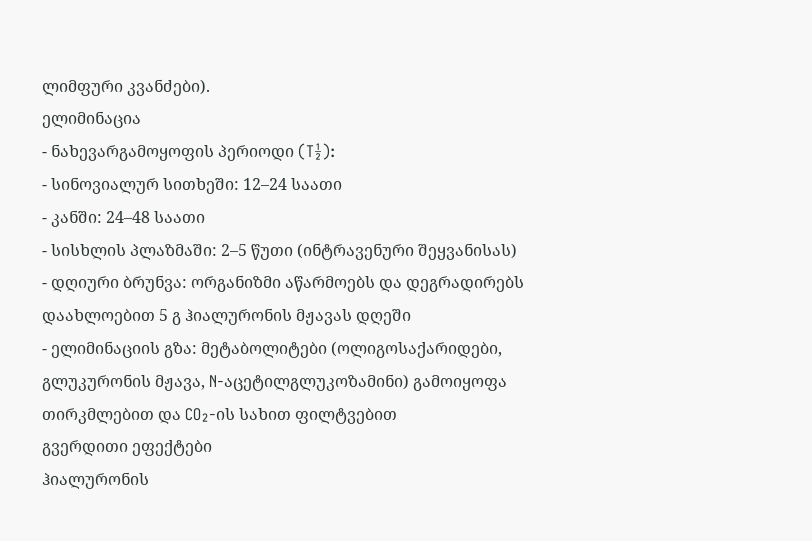ლიმფური კვანძები).
ელიმინაცია
- ნახევარგამოყოფის პერიოდი (T½):
- სინოვიალურ სითხეში: 12–24 საათი
- კანში: 24–48 საათი
- სისხლის პლაზმაში: 2–5 წუთი (ინტრავენური შეყვანისას)
- დღიური ბრუნვა: ორგანიზმი აწარმოებს და დეგრადირებს დაახლოებით 5 გ ჰიალურონის მჟავას დღეში
- ელიმინაციის გზა: მეტაბოლიტები (ოლიგოსაქარიდები, გლუკურონის მჟავა, N-აცეტილგლუკოზამინი) გამოიყოფა თირკმლებით და CO₂-ის სახით ფილტვებით
გვერდითი ეფექტები
ჰიალურონის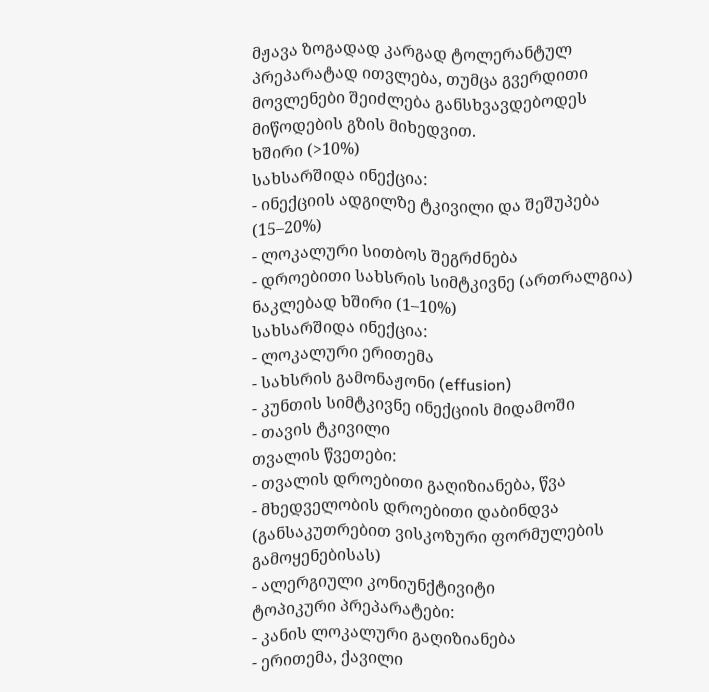მჟავა ზოგადად კარგად ტოლერანტულ პრეპარატად ითვლება, თუმცა გვერდითი მოვლენები შეიძლება განსხვავდებოდეს მიწოდების გზის მიხედვით.
ხშირი (>10%)
სახსარშიდა ინექცია:
- ინექციის ადგილზე ტკივილი და შეშუპება (15–20%)
- ლოკალური სითბოს შეგრძნება
- დროებითი სახსრის სიმტკივნე (ართრალგია)
ნაკლებად ხშირი (1–10%)
სახსარშიდა ინექცია:
- ლოკალური ერითემა
- სახსრის გამონაჟონი (effusion)
- კუნთის სიმტკივნე ინექციის მიდამოში
- თავის ტკივილი
თვალის წვეთები:
- თვალის დროებითი გაღიზიანება, წვა
- მხედველობის დროებითი დაბინდვა (განსაკუთრებით ვისკოზური ფორმულების გამოყენებისას)
- ალერგიული კონიუნქტივიტი
ტოპიკური პრეპარატები:
- კანის ლოკალური გაღიზიანება
- ერითემა, ქავილი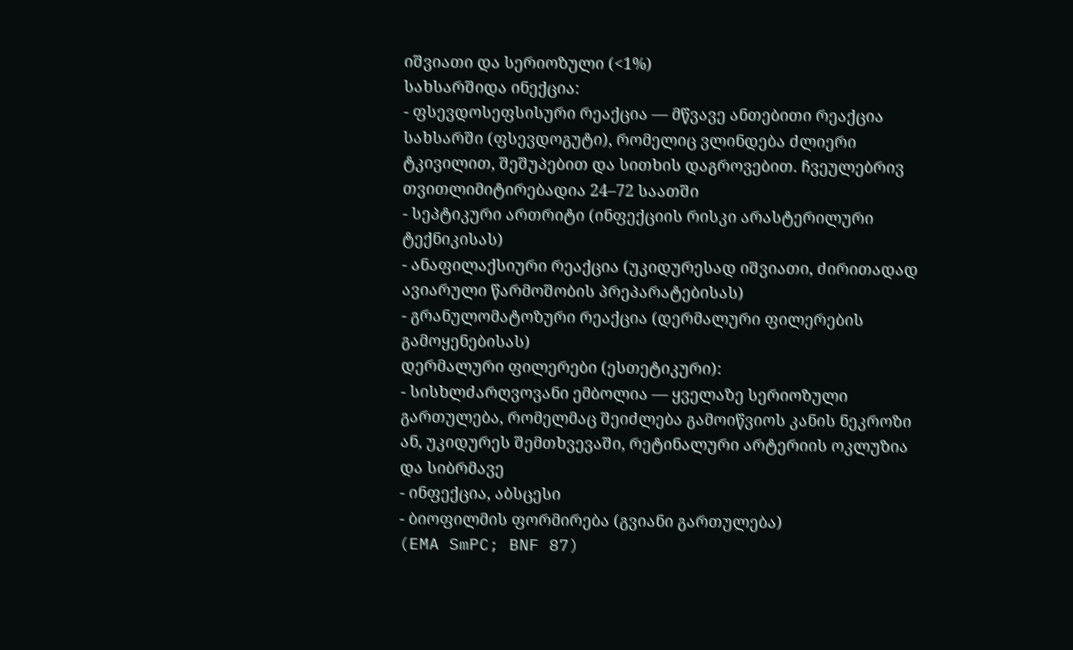იშვიათი და სერიოზული (<1%)
სახსარშიდა ინექცია:
- ფსევდოსეფსისური რეაქცია — მწვავე ანთებითი რეაქცია სახსარში (ფსევდოგუტი), რომელიც ვლინდება ძლიერი ტკივილით, შეშუპებით და სითხის დაგროვებით. ჩვეულებრივ თვითლიმიტირებადია 24–72 საათში
- სეპტიკური ართრიტი (ინფექციის რისკი არასტერილური ტექნიკისას)
- ანაფილაქსიური რეაქცია (უკიდურესად იშვიათი, ძირითადად ავიარული წარმოშობის პრეპარატებისას)
- გრანულომატოზური რეაქცია (დერმალური ფილერების გამოყენებისას)
დერმალური ფილერები (ესთეტიკური):
- სისხლძარღვოვანი ემბოლია — ყველაზე სერიოზული გართულება, რომელმაც შეიძლება გამოიწვიოს კანის ნეკროზი ან, უკიდურეს შემთხვევაში, რეტინალური არტერიის ოკლუზია და სიბრმავე
- ინფექცია, აბსცესი
- ბიოფილმის ფორმირება (გვიანი გართულება)
(EMA SmPC; BNF 87)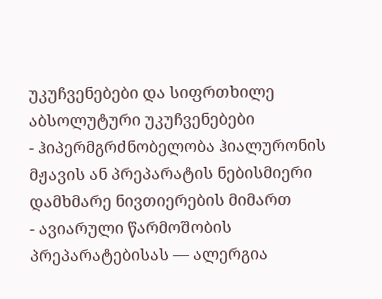უკუჩვენებები და სიფრთხილე
აბსოლუტური უკუჩვენებები
- ჰიპერმგრძნობელობა ჰიალურონის მჟავის ან პრეპარატის ნებისმიერი დამხმარე ნივთიერების მიმართ
- ავიარული წარმოშობის პრეპარატებისას — ალერგია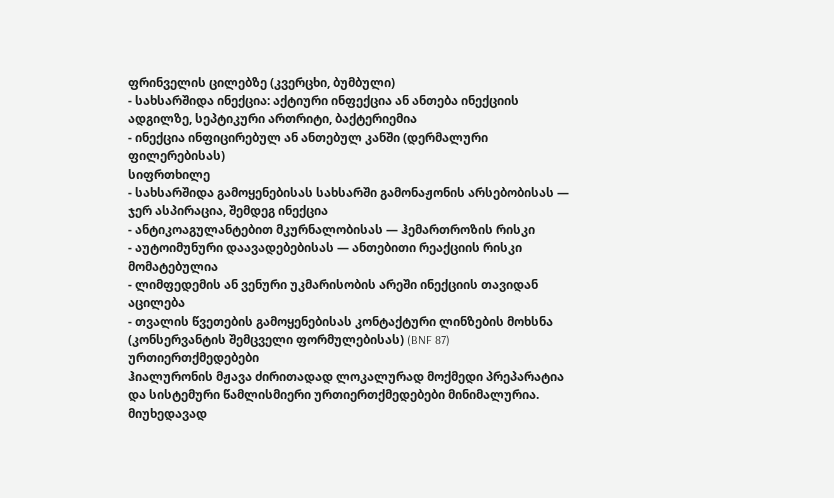ფრინველის ცილებზე (კვერცხი, ბუმბული)
- სახსარშიდა ინექცია: აქტიური ინფექცია ან ანთება ინექციის ადგილზე, სეპტიკური ართრიტი, ბაქტერიემია
- ინექცია ინფიცირებულ ან ანთებულ კანში (დერმალური ფილერებისას)
სიფრთხილე
- სახსარშიდა გამოყენებისას სახსარში გამონაჟონის არსებობისას — ჯერ ასპირაცია, შემდეგ ინექცია
- ანტიკოაგულანტებით მკურნალობისას — ჰემართროზის რისკი
- აუტოიმუნური დაავადებებისას — ანთებითი რეაქციის რისკი მომატებულია
- ლიმფედემის ან ვენური უკმარისობის არეში ინექციის თავიდან აცილება
- თვალის წვეთების გამოყენებისას კონტაქტური ლინზების მოხსნა (კონსერვანტის შემცველი ფორმულებისას) (BNF 87)
ურთიერთქმედებები
ჰიალურონის მჟავა ძირითადად ლოკალურად მოქმედი პრეპარატია და სისტემური წამლისმიერი ურთიერთქმედებები მინიმალურია. მიუხედავად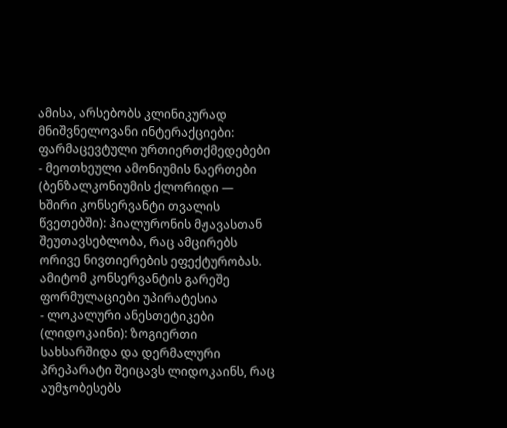ამისა, არსებობს კლინიკურად მნიშვნელოვანი ინტერაქციები:
ფარმაცევტული ურთიერთქმედებები
- მეოთხეული ამონიუმის ნაერთები (ბენზალკონიუმის ქლორიდი — ხშირი კონსერვანტი თვალის წვეთებში): ჰიალურონის მჟავასთან შეუთავსებლობა, რაც ამცირებს ორივე ნივთიერების ეფექტურობას. ამიტომ კონსერვანტის გარეშე ფორმულაციები უპირატესია
- ლოკალური ანესთეტიკები (ლიდოკაინი): ზოგიერთი სახსარშიდა და დერმალური პრეპარატი შეიცავს ლიდოკაინს, რაც აუმჯობესებს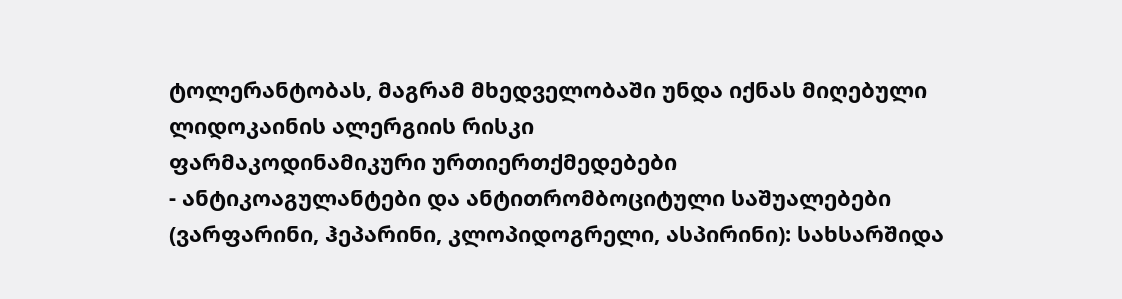ტოლერანტობას, მაგრამ მხედველობაში უნდა იქნას მიღებული ლიდოკაინის ალერგიის რისკი
ფარმაკოდინამიკური ურთიერთქმედებები
- ანტიკოაგულანტები და ანტითრომბოციტული საშუალებები (ვარფარინი, ჰეპარინი, კლოპიდოგრელი, ასპირინი): სახსარშიდა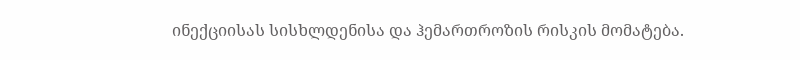ინექციისას სისხლდენისა და ჰემართროზის რისკის მომატება.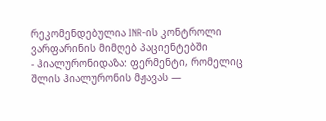რეკომენდებულია INR-ის კონტროლი ვარფარინის მიმღებ პაციენტებში
- ჰიალურონიდაზა: ფერმენტი, რომელიც შლის ჰიალურონის მჟავას —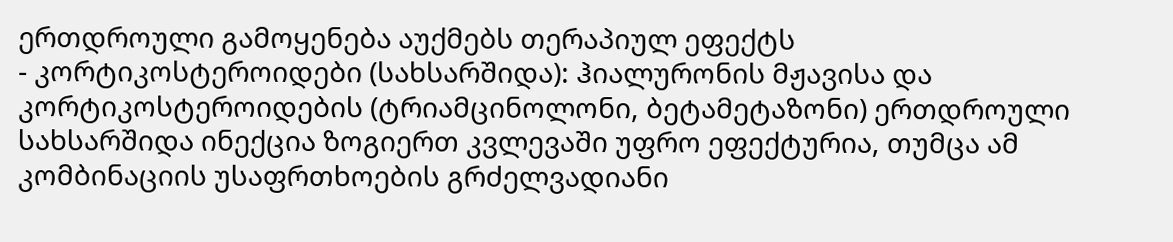ერთდროული გამოყენება აუქმებს თერაპიულ ეფექტს
- კორტიკოსტეროიდები (სახსარშიდა): ჰიალურონის მჟავისა და კორტიკოსტეროიდების (ტრიამცინოლონი, ბეტამეტაზონი) ერთდროული სახსარშიდა ინექცია ზოგიერთ კვლევაში უფრო ეფექტურია, თუმცა ამ კომბინაციის უსაფრთხოების გრძელვადიანი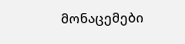მონაცემები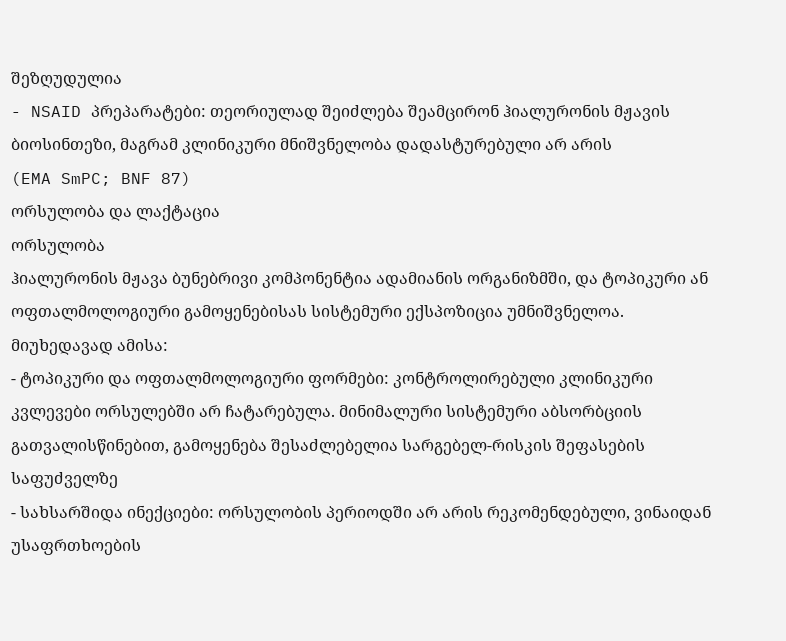შეზღუდულია
- NSAID პრეპარატები: თეორიულად შეიძლება შეამცირონ ჰიალურონის მჟავის ბიოსინთეზი, მაგრამ კლინიკური მნიშვნელობა დადასტურებული არ არის
(EMA SmPC; BNF 87)
ორსულობა და ლაქტაცია
ორსულობა
ჰიალურონის მჟავა ბუნებრივი კომპონენტია ადამიანის ორგანიზმში, და ტოპიკური ან ოფთალმოლოგიური გამოყენებისას სისტემური ექსპოზიცია უმნიშვნელოა. მიუხედავად ამისა:
- ტოპიკური და ოფთალმოლოგიური ფორმები: კონტროლირებული კლინიკური კვლევები ორსულებში არ ჩატარებულა. მინიმალური სისტემური აბსორბციის გათვალისწინებით, გამოყენება შესაძლებელია სარგებელ-რისკის შეფასების საფუძველზე
- სახსარშიდა ინექციები: ორსულობის პერიოდში არ არის რეკომენდებული, ვინაიდან უსაფრთხოების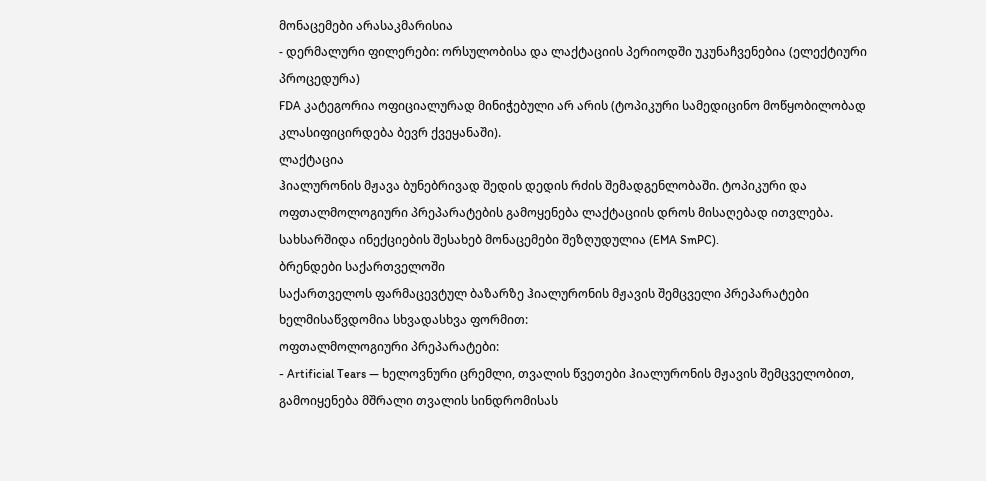მონაცემები არასაკმარისია
- დერმალური ფილერები: ორსულობისა და ლაქტაციის პერიოდში უკუნაჩვენებია (ელექტიური პროცედურა)
FDA კატეგორია ოფიციალურად მინიჭებული არ არის (ტოპიკური სამედიცინო მოწყობილობად კლასიფიცირდება ბევრ ქვეყანაში).
ლაქტაცია
ჰიალურონის მჟავა ბუნებრივად შედის დედის რძის შემადგენლობაში. ტოპიკური და ოფთალმოლოგიური პრეპარატების გამოყენება ლაქტაციის დროს მისაღებად ითვლება. სახსარშიდა ინექციების შესახებ მონაცემები შეზღუდულია (EMA SmPC).
ბრენდები საქართველოში
საქართველოს ფარმაცევტულ ბაზარზე ჰიალურონის მჟავის შემცველი პრეპარატები ხელმისაწვდომია სხვადასხვა ფორმით:
ოფთალმოლოგიური პრეპარატები:
- Artificial Tears — ხელოვნური ცრემლი, თვალის წვეთები ჰიალურონის მჟავის შემცველობით, გამოიყენება მშრალი თვალის სინდრომისას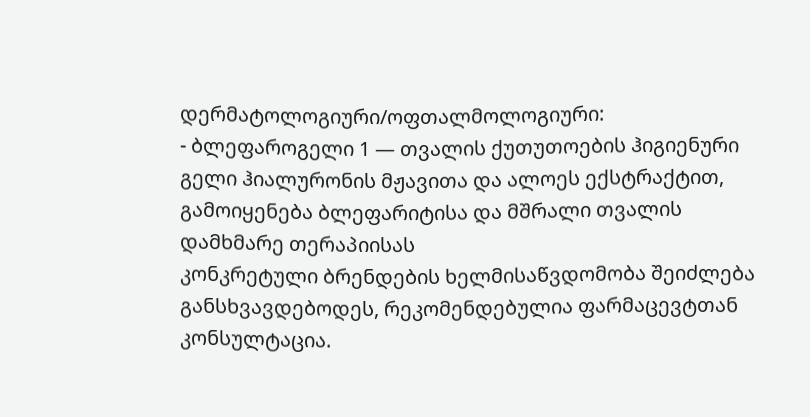დერმატოლოგიური/ოფთალმოლოგიური:
- ბლეფაროგელი 1 — თვალის ქუთუთოების ჰიგიენური გელი ჰიალურონის მჟავითა და ალოეს ექსტრაქტით, გამოიყენება ბლეფარიტისა და მშრალი თვალის დამხმარე თერაპიისას
კონკრეტული ბრენდების ხელმისაწვდომობა შეიძლება განსხვავდებოდეს, რეკომენდებულია ფარმაცევტთან კონსულტაცია.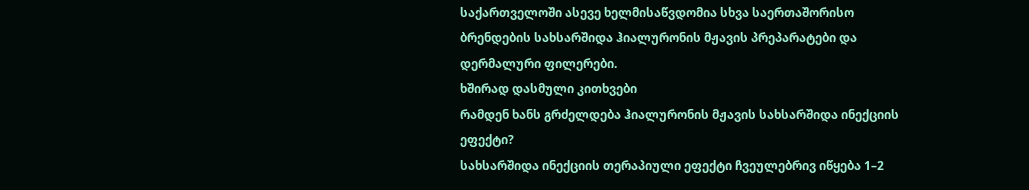საქართველოში ასევე ხელმისაწვდომია სხვა საერთაშორისო ბრენდების სახსარშიდა ჰიალურონის მჟავის პრეპარატები და დერმალური ფილერები.
ხშირად დასმული კითხვები
რამდენ ხანს გრძელდება ჰიალურონის მჟავის სახსარშიდა ინექციის ეფექტი?
სახსარშიდა ინექციის თერაპიული ეფექტი ჩვეულებრივ იწყება 1–2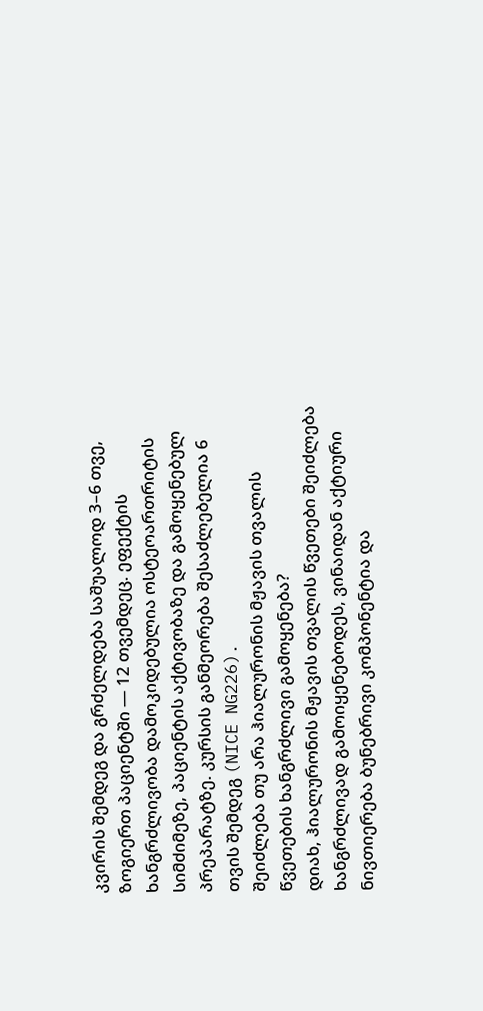კვირის შემდეგ და გრძელდება საშუალოდ 3–6 თვე, ზოგიერთ პაციენტში — 12 თვემდეც. ეფექტის ხანგრძლივობა დამოკიდებულია ოსტეოართრიტის სიმძიმეზე, პაციენტის აქტივობაზე და გამოყენებულ პრეპარატზე. კურსის განმეორება შესაძლებელია 6 თვის შემდეგ (NICE NG226).
შეიძლება თუ არა ჰიალურონის მჟავის თვალის წვეთების ხანგრძლივი გამოყენება?
დიახ, ჰიალურონის მჟავის თვალის წვეთები შეიძლება ხანგრძლივად გამოიყენებოდეს, ვინაიდან აქტიური ნივთიერება ბუნებრივი კომპონენტია და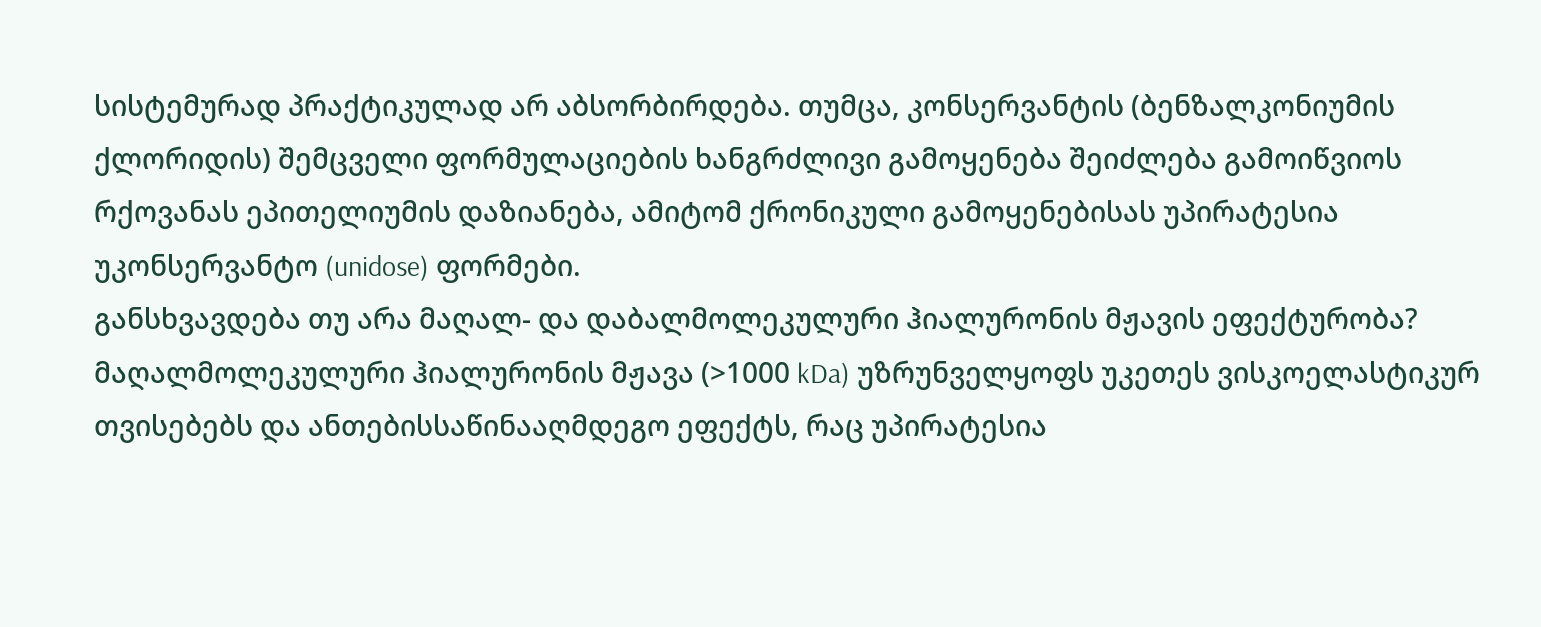სისტემურად პრაქტიკულად არ აბსორბირდება. თუმცა, კონსერვანტის (ბენზალკონიუმის ქლორიდის) შემცველი ფორმულაციების ხანგრძლივი გამოყენება შეიძლება გამოიწვიოს რქოვანას ეპითელიუმის დაზიანება, ამიტომ ქრონიკული გამოყენებისას უპირატესია უკონსერვანტო (unidose) ფორმები.
განსხვავდება თუ არა მაღალ- და დაბალმოლეკულური ჰიალურონის მჟავის ეფექტურობა?
მაღალმოლეკულური ჰიალურონის მჟავა (>1000 kDa) უზრუნველყოფს უკეთეს ვისკოელასტიკურ თვისებებს და ანთებისსაწინააღმდეგო ეფექტს, რაც უპირატესია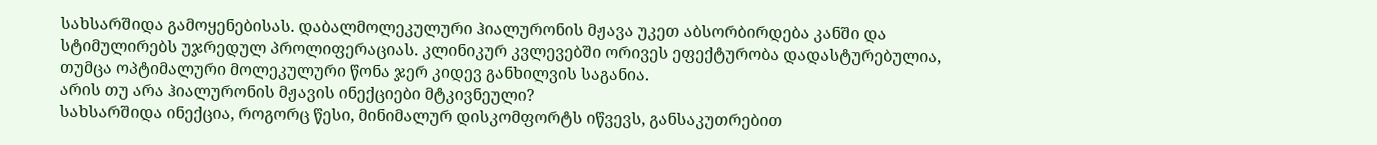სახსარშიდა გამოყენებისას. დაბალმოლეკულური ჰიალურონის მჟავა უკეთ აბსორბირდება კანში და სტიმულირებს უჯრედულ პროლიფერაციას. კლინიკურ კვლევებში ორივეს ეფექტურობა დადასტურებულია, თუმცა ოპტიმალური მოლეკულური წონა ჯერ კიდევ განხილვის საგანია.
არის თუ არა ჰიალურონის მჟავის ინექციები მტკივნეული?
სახსარშიდა ინექცია, როგორც წესი, მინიმალურ დისკომფორტს იწვევს, განსაკუთრებით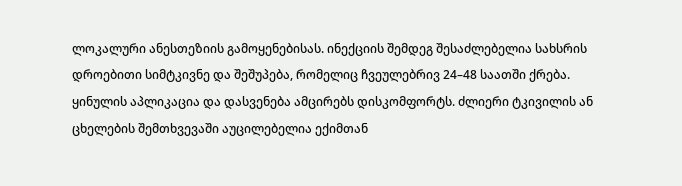ლოკალური ანესთეზიის გამოყენებისას. ინექციის შემდეგ შესაძლებელია სახსრის დროებითი სიმტკივნე და შეშუპება, რომელიც ჩვეულებრივ 24–48 საათში ქრება. ყინულის აპლიკაცია და დასვენება ამცირებს დისკომფორტს. ძლიერი ტკივილის ან ცხელების შემთხვევაში აუცილებელია ექიმთან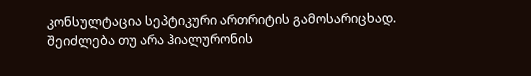კონსულტაცია სეპტიკური ართრიტის გამოსარიცხად.
შეიძლება თუ არა ჰიალურონის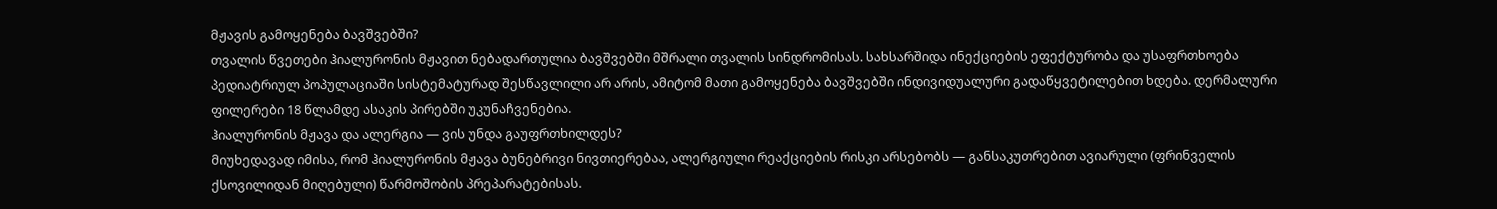მჟავის გამოყენება ბავშვებში?
თვალის წვეთები ჰიალურონის მჟავით ნებადართულია ბავშვებში მშრალი თვალის სინდრომისას. სახსარშიდა ინექციების ეფექტურობა და უსაფრთხოება პედიატრიულ პოპულაციაში სისტემატურად შესწავლილი არ არის, ამიტომ მათი გამოყენება ბავშვებში ინდივიდუალური გადაწყვეტილებით ხდება. დერმალური ფილერები 18 წლამდე ასაკის პირებში უკუნაჩვენებია.
ჰიალურონის მჟავა და ალერგია — ვის უნდა გაუფრთხილდეს?
მიუხედავად იმისა, რომ ჰიალურონის მჟავა ბუნებრივი ნივთიერებაა, ალერგიული რეაქციების რისკი არსებობს — განსაკუთრებით ავიარული (ფრინველის ქსოვილიდან მიღებული) წარმოშობის პრეპარატებისას.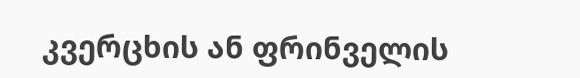კვერცხის ან ფრინველის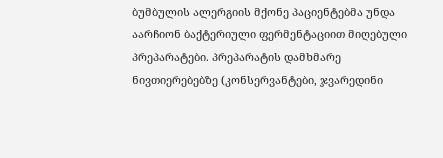ბუმბულის ალერგიის მქონე პაციენტებმა უნდა აარჩიონ ბაქტერიული ფერმენტაციით მიღებული პრეპარატები. პრეპარატის დამხმარე ნივთიერებებზე (კონსერვანტები, ჯვარედინი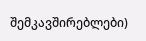შემკავშირებლები)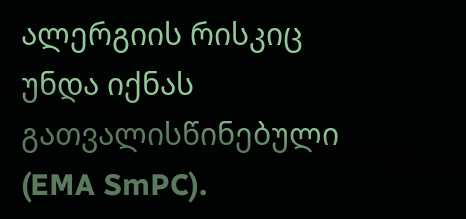ალერგიის რისკიც უნდა იქნას გათვალისწინებული (EMA SmPC).